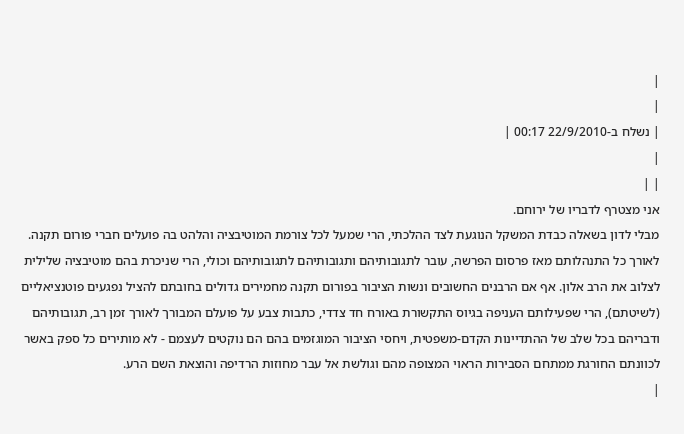|
|
| נשלח ב-22/9/2010 00:17 |
|
| |
אני מצטרף לדבריו של ירוחם.
מבלי לדון בשאלה כבדת המשקל הנוגעת לצד ההלכתי, הרי שמעל לכל צורמת המוטיבציה והלהט בה פועלים חברי פורום תקנה. לאורך כל התנהלותם מאז פרסום הפרשה, עובר לתגובותיהם ותגובותיהם לתגובותיהם וכולי, הרי שניכרת בהם מוטיבציה שלילית לצלוב את הרב אלון. אף אם הרבנים החשובים ונשות הציבור בפורום תקנה מחמירים גדולים בחובתם להציל נפגעים פוטנציאליים (לשיטתם), הרי שפעילותם העניפה בגיוס התקשורת באורח חד צדדי, כתבות צבע על פועלם המבורך לאורך זמן רב, תגובותיהם ודבריהם בכל שלב של ההתדיינות הקדם-משפטית, ויחסי הציבור המוגזמים בהם הם נוקטים לעצמם - לא מותירים כל ספק באשר לכוונתם החורגת ממתחם הסבירות הראוי המצופה מהם וגולשת אל עבר מחוזות הרדיפה והוצאת השם הרע.
|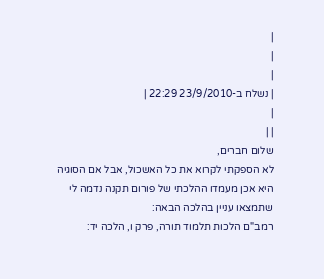|
|
|
| נשלח ב-23/9/2010 22:29 |
|
| |
שלום חברים,
לא הספקתי לקרוא את כל האשכול, אבל אם הסוגיה היא אכן מעמדו ההלכתי של פורום תקנה נדמה לי שתמצאו עניין בהלכה הבאה:
רמב"ם הלכות תלמוד תורה, פרק ו, הלכה יד: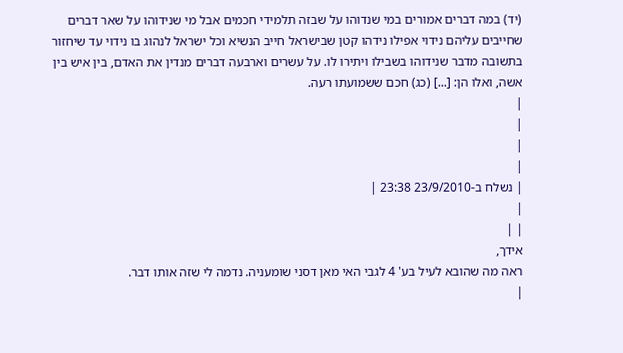(יד) במה דברים אמורים במי שנדוהו על שבזה תלמידי חכמים אבל מי שנידוהו על שאר דברים שחייבים עליהם נידוי אפילו נידהו קטן שבישראל חייב הנשיא וכל ישראל לנהוג בו נידוי עד שיחזור בתשובה מדבר שנידוהו בשבילו ויתירו לו. על עשרים וארבעה דברים מנדין את האדם, בין איש בין אשה, ואלו הן: [...] (כג) חכם ששמועתו רעה.
|
|
|
|
| נשלח ב-23/9/2010 23:38 |
|
| |
אידך,
ראה מה שהובא לעיל בע' 4 לגבי האי מאן דסני שומעניה. נדמה לי שזה אותו דבר.
|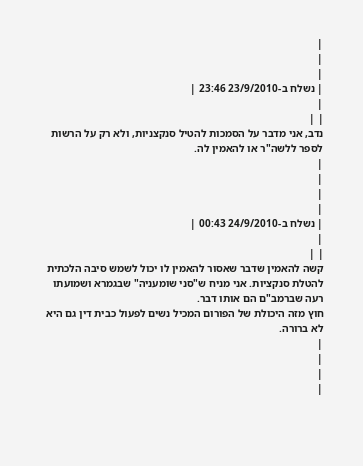|
|
|
| נשלח ב-23/9/2010 23:46 |
|
| |
נדב, אני מדבר על הסמכות להטיל סנקצניות, ולא רק על הרשות לספר ללשה"ר או להאמין לה.
|
|
|
|
| נשלח ב-24/9/2010 00:43 |
|
| |
קשה להאמין שדבר שאסור להאמין לו יכול לשמש סיבה הלכתית להטלת סנקציות. אני מניח ש"סני שומעניה" שבגמרא ושמועתו רעה שברמב"ם הם אותו דבר.
חוץ מזה היכולת של הפורום המכיל נשים לפעול כבית דין גם היא לא ברורה.
|
|
|
|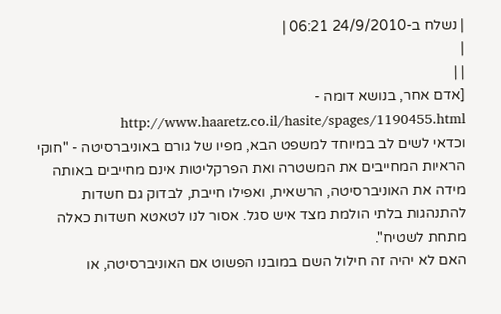| נשלח ב-24/9/2010 06:21 |
|
| |
[אדם אחר, בנושא דומה - http://www.haaretz.co.il/hasite/spages/1190455.html
וכדאי לשים לב במיוחד למשפט הבא, מפיו של גורם באוניברסיטה - "חוקי הראיות המחייבים את המשטרה ואת הפרקליטות אינם מחייבים באותה מידה את האוניברסיטה, הרשאית, ואפילו חייבת, לבדוק גם חשדות להתנהגות בלתי הולמת מצד איש סגל. אסור לנו לטאטא חשדות כאלה מתחת לשטיח".
האם לא יהיה זה חילול השם במובנו הפשוט אם האוניברסיטה, או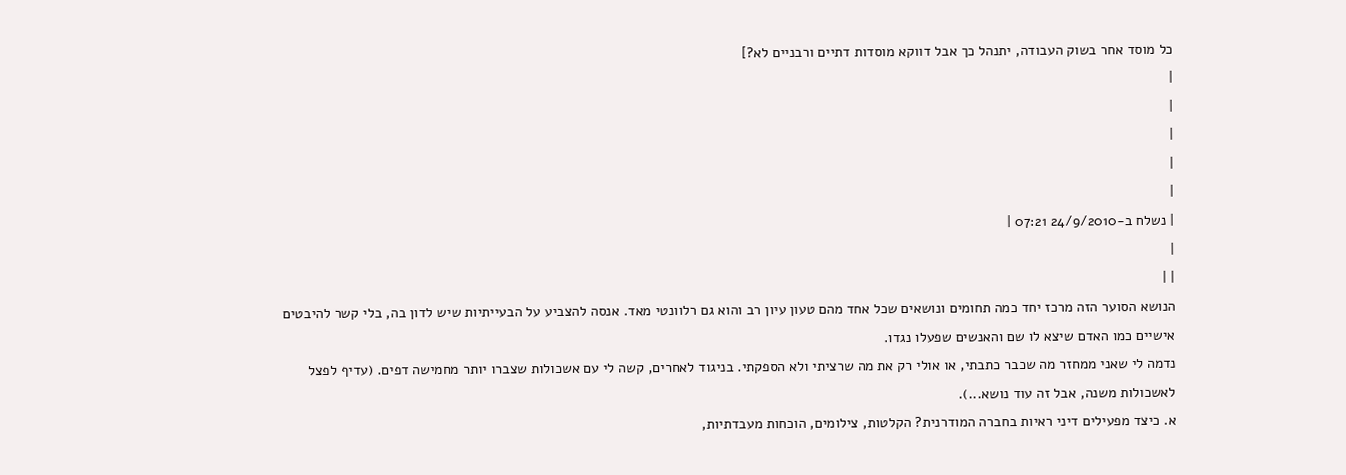כל מוסד אחר בשוק העבודה, יתנהל כך אבל דווקא מוסדות דתיים ורבניים לא?]
|
|
|
|
|
| נשלח ב-24/9/2010 07:21 |
|
| |
הנושא הסוער הזה מרכז יחד כמה תחומים ונושאים שכל אחד מהם טעון עיון רב והוא גם רלוונטי מאד. אנסה להצביע על הבעייתיות שיש לדון בה, בלי קשר להיבטים אישיים כמו האדם שיצא לו שם והאנשים שפעלו נגדו.
נדמה לי שאני ממחזר מה שכבר כתבתי, או אולי רק את מה שרציתי ולא הספקתי. בניגוד לאחרים, קשה לי עם אשכולות שצברו יותר מחמישה דפים. (עדיף לפצל לאשכולות משנה, אבל זה עוד נושא...).
א. כיצד מפעילים דיני ראיות בחברה המודרנית? הקלטות, צילומים, הוכחות מעבדתיות,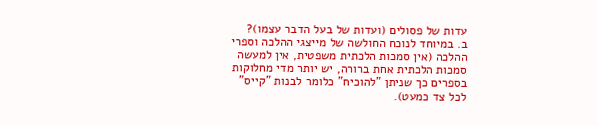עדות של פסולים (ועדות של בעל הדבר עצמו)?
ב. במיוחד לנוכח החולשה של מייצגי ההלכה וספרי ההלכה (אין סמכות הלכתית משפטית, אין למעשה סמכות הלכתית אחת ברורה, יש יותר מדי מחלוקות בספרים כך שניתן "להוכיח" כלומר לבנות "קייס" לכל צד כמעט).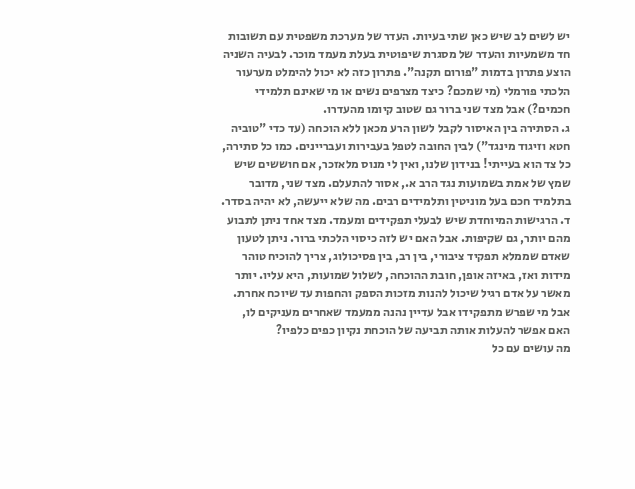יש לשים לב שיש כאן שתי בעיות. העדר של מערכת משפטית עם תשובות חד משמעיות והעדר של מסגרת שיפוטית בעלת מעמד מוכר. לבעיה השניה הוצע פתרון בדמות "פורום תקנה". פתרון כזה לא יכול להימלט מערעור הלכתי פורמלי (מי שמכם? כיצד מצרפים נשים או מי שאינם תלמידי חכמים?) אבל מצד שני ברור גם שטוב קיומו מהעדרו.
ג. הסתירה בין האיסור לקבל לשון הרע מכאן ללא הוכחה (עד כדי "טוביה חטא וזיגוד מינגד") לבין החובה לטפל בעבירות ועבריינים. כמו כל סתירה, כל צד הוא בעייתי! בנידון שלנו, ואין לי מנוס מלאזכר, אם חוששים שיש שמץ של אמת בשמועות נגד הרב א., אסור להתעלם. מצד שני, מדובר בתלמיד חכם בעל מוניטין ותלמידים רבים. מה שלא ייעשה, לא יהיה בסדר.
ד. הרגישות המיוחדת שיש לבעלי תפקידים ומעמד. מצד אחד ניתן לתבוע מהם יותר, גם שקיפות. אבל האם יש לזה כיסוי הלכתי ברור. ניתן לטעון שאדם שממלא תפקיד ציבורי, בין רב, בין פסיכולוג, צריך להוכיח טוהר מידות ואז, באיזה אופן, חובת ההוכחה, לשלול שמועות, היא עליו. יותר מאשר על אדם רגיל שיכול להנות מזכות הספק והחפות עד שיוכח אחרת. אבל מי שפרש מתפקידו אבל עדיין נהנה ממעמד שאחרים מעניקים לו, האם אפשר להעלות אותה תביעה של הוכחת נקיון כפים כלפיו?
מה עושים עם כל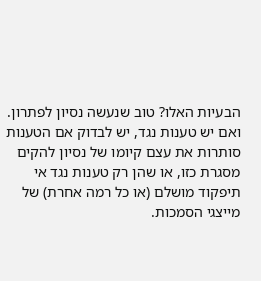הבעיות האלו? טוב שנעשה נסיון לפתרון. ואם יש טענות נגד, יש לבדוק אם הטענות סותרות את עצם קיומו של נסיון להקים מסגרת כזו, או שהן רק טענות נגד אי תיפקוד מושלם (או כל רמה אחרת) של מייצגי הסמכות.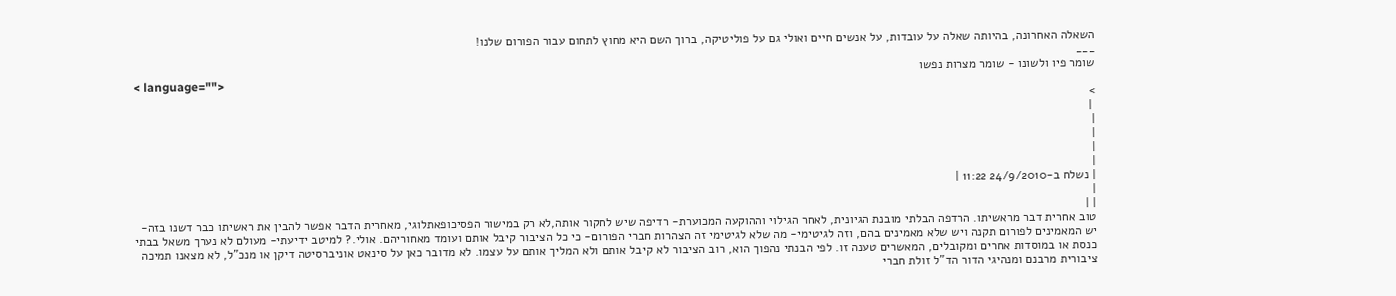השאלה האחרונה, בהיותה שאלה על עובדות, על אנשים חיים ואולי גם על פוליטיקה, ברוך השם היא מחוץ לתחום עבור הפורום שלנו!
___
שומר פיו ולשונו - שומר מצרות נפשו
< language="">
>
 |
|
|
|
|
| נשלח ב-24/9/2010 11:22 |
|
| |
טוב אחרית דבר מראשיתו. הרדפה הבלתי מובנת הגיונית, לאחר הגילוי וההוקעה המכוערת- רדיפה שיש לחקור אותה,לא רק במישור הפסיכופאתלוגי, מאחרית הדבר אפשר להבין את ראשיתו כבר דשנו בזה- יש המאמינים לפורום תקנה ויש שלא מאמינים בהם, וזה לגיטימי- מה שלא לגיטימי זה הצהרות חברי הפורום- כי כל הציבור קיבל אותם ועומד מאחוריהם. אולי.? למיטב ידיעתי- מעולם לא נערך משאל בבתי כנסת או במוסדות אחרים ומקובלים, המאשרים טענה זו. לפי הבנתי נהפוך הוא, רוב הציבור לא קיבל אותם ולא המליך אותם על עצמו. לא מדובר כאן על סינאט אוניברסיטה דיקן או מנכ"ל, לא מצאנו תמיכה ציבורית מרבנם ומנהיגי הדור הד"ל זולת חברי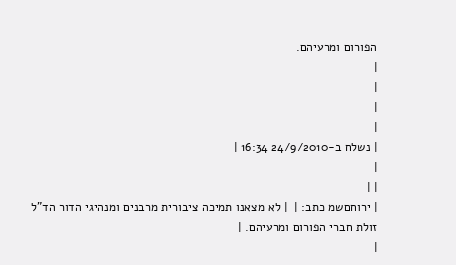הפורום ומרעיהם.
|
|
|
|
| נשלח ב-24/9/2010 16:34 |
|
| |
| ירוחםשמ כתב: |  | לא מצאנו תמיכה ציבורית מרבנים ומנהיגי הדור הד"ל זולת חברי הפורום ומרעיהם. |
|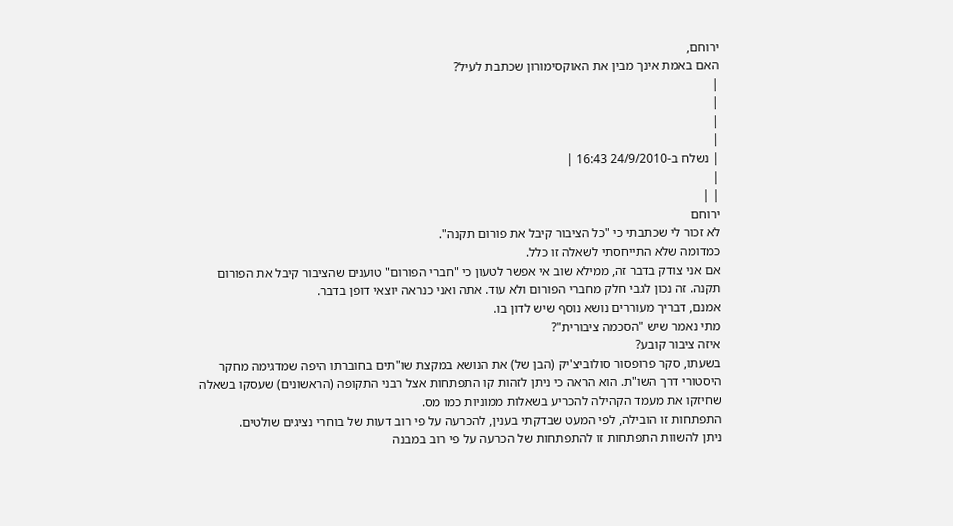ירוחם,
האם באמת אינך מבין את האוקסימורון שכתבת לעיל?
|
|
|
|
| נשלח ב-24/9/2010 16:43 |
|
| |
ירוחם
לא זכור לי שכתבתי כי "כל הציבור קיבל את פורום תקנה".
כמדומה שלא התייחסתי לשאלה זו כלל.
אם אני צודק בדבר זה, ממילא שוב אי אפשר לטעון כי "חברי הפורום" טוענים שהציבור קיבל את הפורום תקנה. זה נכון לגבי חלק מחברי הפורום ולא עוד. אתה ואני כנראה יוצאי דופן בדבר.
אמנם, דבריך מעוררים נושא נוסף שיש לדון בו.
מתי נאמר שיש "הסכמה ציבורית"?
איזה ציבור קובע?
בשעתו, סקר פרופסור סולוביצ'יק (הבן של) את הנושא במקצת שו"תים בחוברתו היפה שמדגימה מחקר היסטורי דרך השו"ת. הוא הראה כי ניתן לזהות קו התפתחות אצל רבני התקופה (הראשונים) שעסקו בשאלה שחיזקו את מעמד הקהילה להכריע בשאלות ממוניות כמו מס.
התפתחות זו הובילה, לפי המעט שבדקתי בענין, להכרעה על פי רוב דעות של בוחרי נציגים שולטים.
ניתן להשוות התפתחות זו להתפתחות של הכרעה על פי רוב במבנה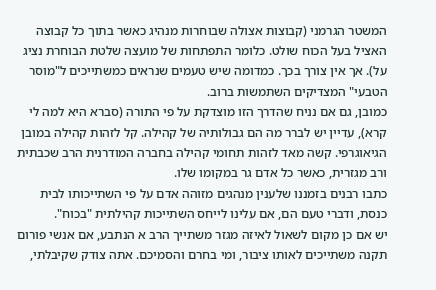המשטר הגרמני (קבוצות אצולה שבוחרות מנהיג כאשר בתוך כל קבוצה האציל בעל הכוח שולט. כלומר התפתחות של מועצה שלטת הבוחרת נציג על). אך אין צורך בכך. כמדומה שיש טעמים שנראים כמשתייכים ל"מוסר הטבעי" המצדיקים השתמשות ברוב.
כמובן, גם אם נניח שהדרך הזו מוצדקת על פי התורה (סברא היא למה לי קרא), עדיין יש לברר מה הם גבולותיה של קהילה. קל לזהות קהילה במובן הגיאוגרפי. קשה מאד לזהות תחומי קהילה בחברה המודרנית הרב שכבתית ורב מגזרית, כאשר כל אדם גר במקומו שלו.
כתבו רבנים בזמננו שלענין מנהגים מזוהה אדם על פי השתייכותו לבית כנסת, ודברי טעם הם, אם עלינו לייחס השתייכות קהילתית "בכוח".
יש אם כן מקום לשאול לאיזה מגזר משתייך הרב א הנתבע, אם אנשי פורום תקנה משתייכים לאותו ציבור, ומי בחרם והסמיכם. אתה צודק שקיבלתי,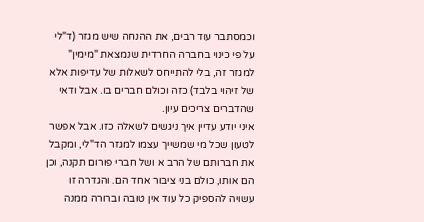וכמסתבר עוד רבים, את ההנחה שיש מגזר (ד"לי על פי כינוי בחברה החרדית שנמצאת "מימין" למגזר זה, בלי להתייחס לשאלות של עדיפות אלא של זיהוי בלבד) כזה וכולם חברים בו. אבל ודאי שהדברים צריכים עיון.
איני יודע עדיין איך ניגשים לשאלה כזו. אבל אפשר לטעון שכל מי שמשייך עצמו למגזר הד"לי, ומקבל את חברותם של הרב א ושל חברי פורום תקנה, וכן הם אותו, כולם בני ציבור אחד הם. והגדרה זו עשויה להספיק כל עוד אין טובה וברורה ממנה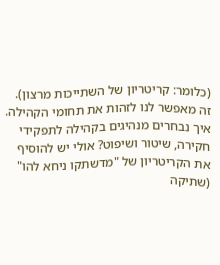(כלומר: קריטריון של השתייכות מרצון). זה מאפשר לנו לזהות את תחומי הקהילה.
איך נבחרים מנהיגים בקהילה לתפקידי חקירה, שיטור ושיפוט? אולי יש להוסיף את הקריטריון של "מדשתקו ניחא להו" (שתיקה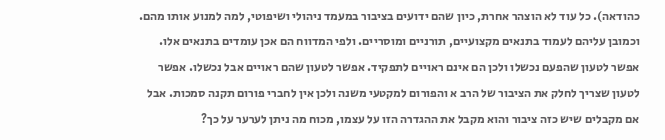כהודאה). כל עוד לא הוצהר אחרת, כיון שהם ידועים בציבור במעמד ניהולי ושיפוטי, למה למנוע אותו מהם. וכמובן עליהם לעמוד בתנאים מקצועיים, תורניים ומוסריים. ולפי המדווח הם אכן עומדים בתנאים אלו.
אפשר לטעון שהפעם נכשלו ולכן הם אינם ראויים לתפקיד. אפשר לטעון שהם ראויים אבל נכשלו. אפשר לטעון שצריך לחלק את הציבור של הרב א והפורום למקטעי משנה ולכן אין לחברי פורום תקנה סמכות. אבל אם מקבלים שיש כזה ציבור והוא מקבל את ההגדרה הזו על עצמו, מכוח מה ניתן לערער על כך?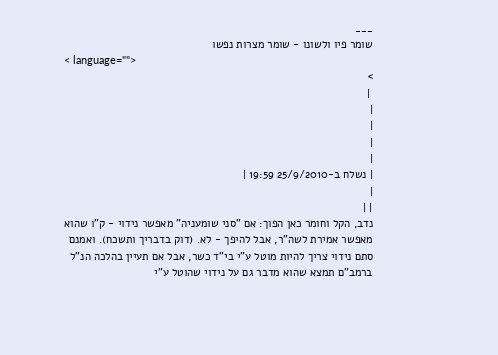___
שומר פיו ולשונו - שומר מצרות נפשו
< language="">
>
 |
|
|
|
|
| נשלח ב-25/9/2010 19:59 |
|
| |
נדב, הקל וחומר כאן הפוך: אם "סני שומעניה" מאפשר נידוי - ק"ו שהוא מאפשר אמירת לשה"ר, אבל להיפך - לא. (דוק בדבריך ותשכח). ואמנם סתם נידוי צריך להיות מוטל ע"י בי"ד כשר, אבל אם תעיין בהלכה הנ"ל ברמב"ם תמצא שהוא מדבר גם על נידוי שהוטל ע"י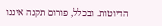הדיוטות. ובכלל, פורום תקנה איננו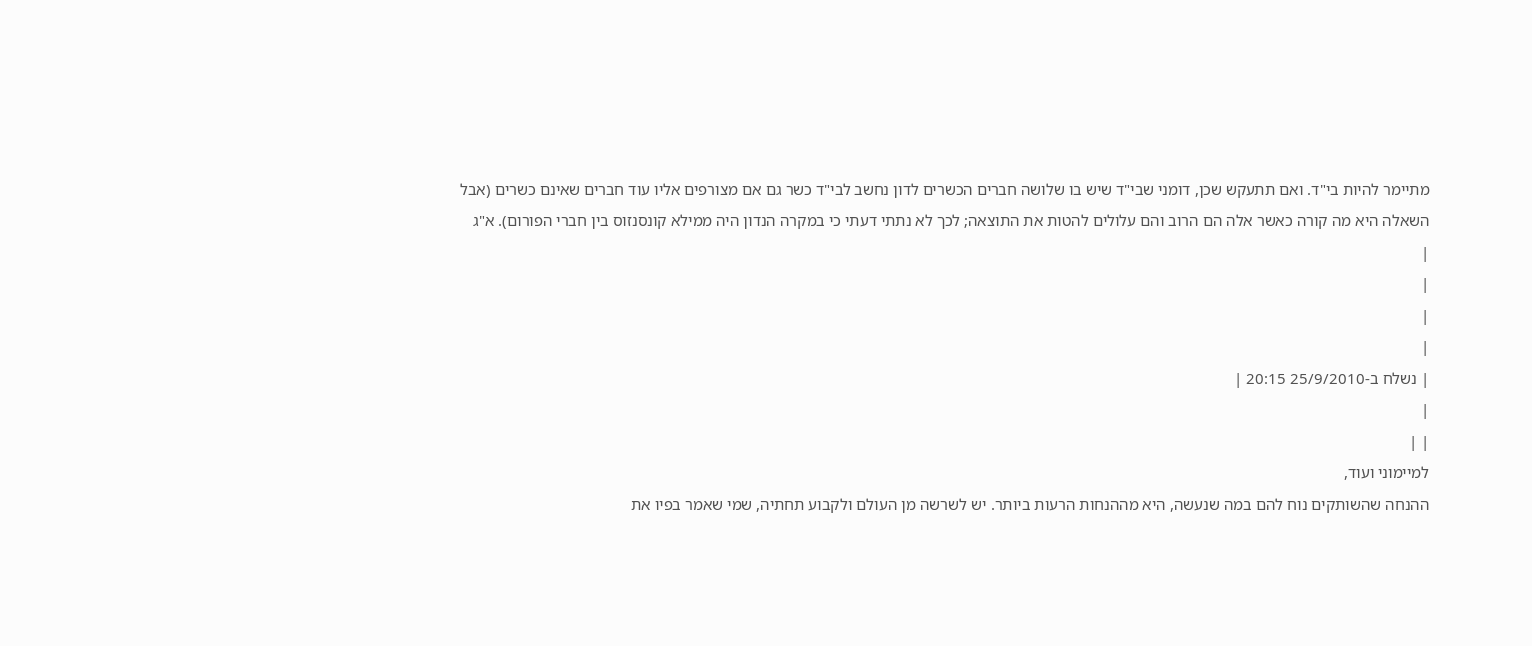מתיימר להיות בי"ד. ואם תתעקש שכן, דומני שבי"ד שיש בו שלושה חברים הכשרים לדון נחשב לבי"ד כשר גם אם מצורפים אליו עוד חברים שאינם כשרים (אבל השאלה היא מה קורה כאשר אלה הם הרוב והם עלולים להטות את התוצאה; לכך לא נתתי דעתי כי במקרה הנדון היה ממילא קונסנזוס בין חברי הפורום). א"ג
|
|
|
|
| נשלח ב-25/9/2010 20:15 |
|
| |
למיימוני ועוד,
ההנחה שהשותקים נוח להם במה שנעשה, היא מההנחות הרעות ביותר. יש לשרשה מן העולם ולקבוע תחתיה, שמי שאמר בפיו את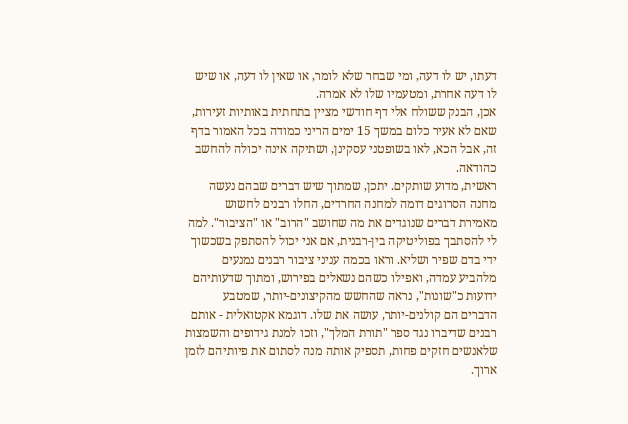דעתו, יש לו דעה, ומי שבחר שלא לומר, או שאין לו דעה, או שיש לו דעה אחרת, ומטעמיו שלו לא אמרה.
אכן, הבנק ששולח אלי דף חודשי מציין בתחתית באותיות זעירות, שאם לא אעיר כלום במשך 15 ימים הריני כמודה בכל האמור בדף זה, אבל הכא, לאו בשופטני עסקינן, ושתיקה אינה יכולה להחשב כהודאה.
ראשית, מדוע שותקים. יתכן, שמתוך שיש דברים שבהם נעשה מחנה הסרוגים דומה למחנה החרדים, החלו רבנים לחשוש מאמירת דברים שנוגדים את מה שחושב "הרוב" או "הציבור". למה לי להסתבך בפוליטיקה בין-רבנית, אם אני יכול להסתפק בשכשוך ידי בדם שפיר ושליא. וראו בכמה עניני ציבור רבנים נמנעים מלהביע עמדה, ואפילו כשהם נשאלים בפירוש, ומתוך שדעותיהם ידועות כ"שונות", נראה שהחשש מהקיצונים-יותר, שמטבע הדברים הם קולנים-יותר, עושה את שלו. דוגמא אקטואלית - אותם רבנים שדיברו נגד ספר "תורת המלך", וזכו למנת גידופים והשמצות שלאנשים חזקים פחות, תספיק אותה מנה לסתום את פיותיהם לזמן ארוך.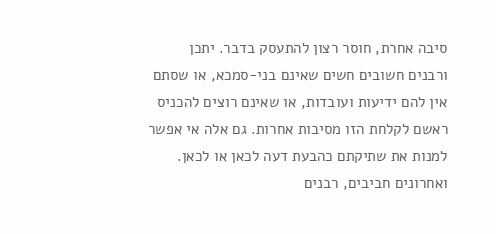סיבה אחרת, חוסר רצון להתעסק בדבר. יתכן ורבנים חשובים חשים שאינם בני-סמכא, או שסתם אין להם ידיעות ועובדות, או שאינם רוצים להכניס ראשם לקלחת הזו מסיבות אחרות. גם אלה אי אפשר למנות את שתיקתם כהבעת דעה לכאן או לכאן.
ואחרונים חביבים, רבנים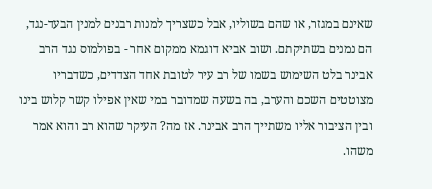שאינם במגזר, או שהם בשוליו, אבל כשצריך למנות רבנים למנין הבעד-נגד, הם נמנים בשתיקתם. ושוב אביא דוגמא ממקום אחר - בפולמוס נגד הרב אבינר בלט השימוש בשמו של רב עיר לטובת אחד הצדדים, כשדבריו מצוטטים השכם והערב, בה בשעה שמדובר במי שאין אפילו קשר קלוש בינו ובין הציבור אליו משתייך הרב אבינר. אז מה? העיקר שהוא רב והוא אמר משהו.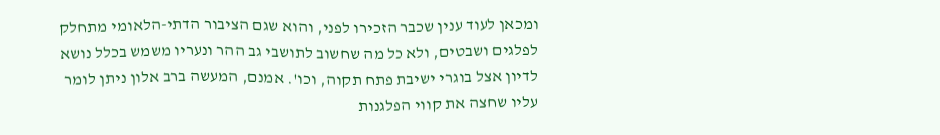ומכאן לעוד ענין שכבר הזכירו לפני, והוא שגם הציבור הדתי-הלאומי מתחלק לפלגים ושבטים, ולא כל מה שחשוב לתושבי גב ההר ונעריו משמש בכלל נושא לדיון אצל בוגרי ישיבת פתח תקוה, וכו'. אמנם, המעשה ברב אלון ניתן לומר עליו שחצה את קווי הפלגנות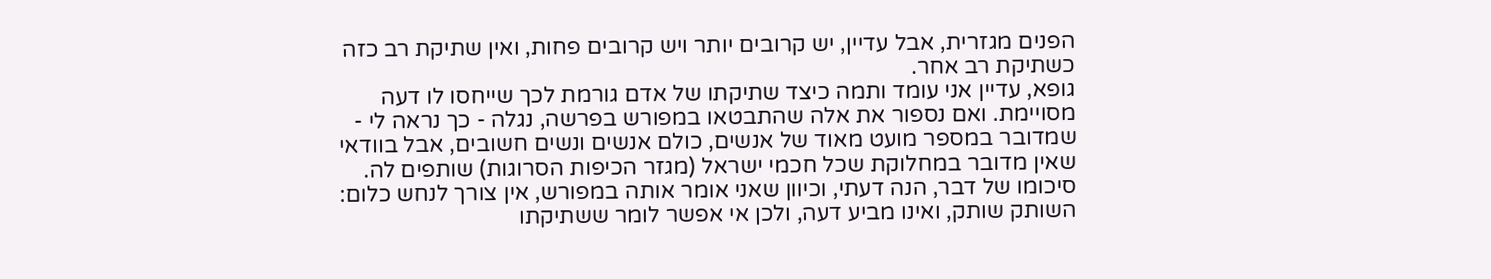הפנים מגזרית, אבל עדיין, יש קרובים יותר ויש קרובים פחות, ואין שתיקת רב כזה כשתיקת רב אחר.
גופא, עדיין אני עומד ותמה כיצד שתיקתו של אדם גורמת לכך שייחסו לו דעה מסויימת. ואם נספור את אלה שהתבטאו במפורש בפרשה, נגלה - כך נראה לי - שמדובר במספר מועט מאוד של אנשים, כולם אנשים ונשים חשובים, אבל בוודאי שאין מדובר במחלוקת שכל חכמי ישראל (מגזר הכיפות הסרוגות) שותפים לה.
סיכומו של דבר, הנה דעתי, וכיוון שאני אומר אותה במפורש, אין צורך לנחש כלום: השותק שותק, ואינו מביע דעה, ולכן אי אפשר לומר ששתיקתו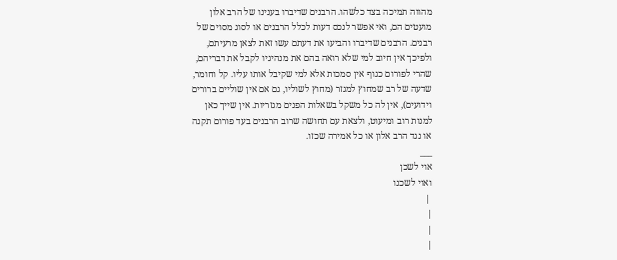מהווה תמיכה בצד כלשהו. הרבנים שדיברו בענינו של הרב אלון מועטים הם, ואי אפשר לנכס דעות לכלל הרבנים או לסוג מסוים של רבנים. הרבנים שדיברו והביעו את דעתם עשו זאת לצאן מרעיתם, ולפיכך אין חיוב למי שלא רואה בהם את מנהיגיו לקבל את דבריהם, שהרי לפורום כגוף אין סמכות אלא למי שקיבל אותו עליו. קל וחומר, שדעה של רב שמחוץ למגזר (מחוץ לשוליו, גם אם אין שוליים ברורים וידועים), אין לה כל משקל בשאלות הפנים מגזריות. אין שייך כאן למנות רוב ומיעוט, ולצאת עם תחושה שרוב הרבנים בעד פורום תקנה או נגד הרב אלון או כל אמירה שכזו.
___
אוי לשכן
ואוי לשכנו
 |
|
|
|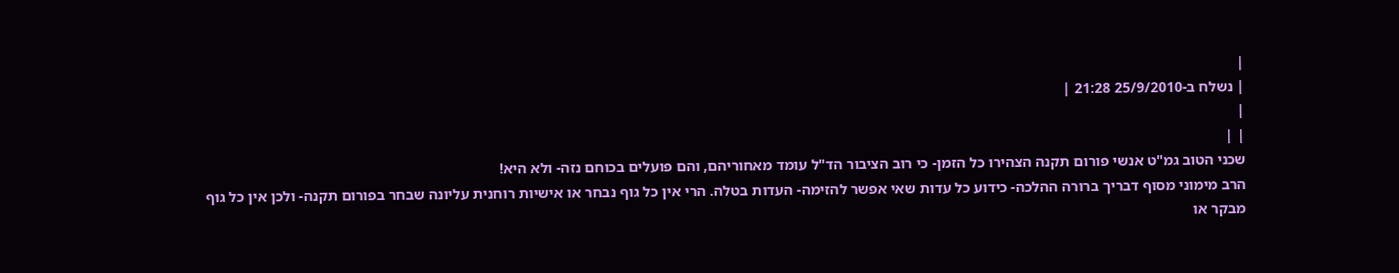|
| נשלח ב-25/9/2010 21:28 |
|
| |
שכני הטוב גמ"ט אנשי פורום תקנה הצהירו כל הזמן- כי רוב הציבור הד"ל עומד מאחוריהם, והם פועלים בכוחם נזה- ולא היא!
הרב מימוני מסוף דבריך ברורה ההלכה- כידוע כל עדות שאי אפשר להזימה- העדות בטלה. הרי אין כל גוף נבחר או אישיות רוחנית עליונה שבחר בפורום תקנה- ולכן אין כל גוף מבקר או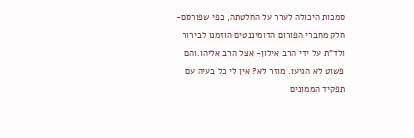סמכות היכולה לערר על החלטתה, כפי שפורסם- חלק מחברי הפורום הדומיננטים הוזמנו לבירור ולד"ת על ידי הרב אילון- אצל הרב אליהו.והם פשוט לא הגיעו. מוזר לא? אין לי כל בעיה עם תפקיד הממונים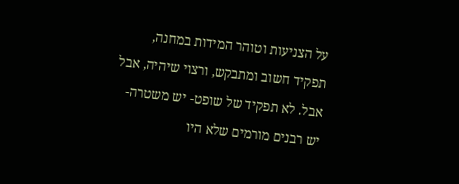על הצניעות וטוהר המידות במחנה, תפקיד חשוב ומתבקש, ורצוי שיהיה, אבל אבל. לא תפקיד של שופט- יש משטרה- יש רבנים מורמים שלא היו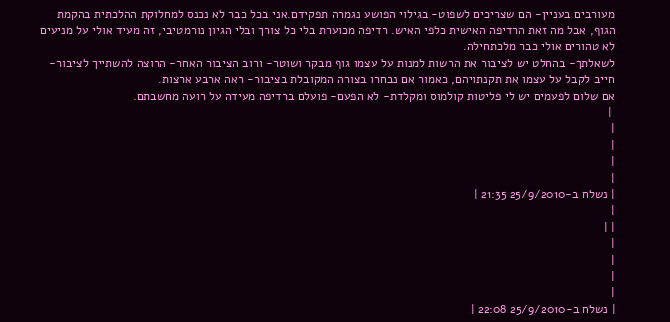מעורבים בעניין- הם שצריכים לשפוט- בגילוי הפושע נגמרה תפקידם.אני בכל כבר לא נכנס למחלוקת ההלכתית בהקמת הגוף, אבל מה זאת הרדיפה האישית כלפי האיש. רדיפה מכוערת בלי כל צורך ובלי הגיון נורמטיבי, זה מעיד אולי על מניעים לא טהורים אולי כבר מלכתחילה.
לשאלתך- בהחלט יש לציבור את הרשות למנות על עצמו גוף מבקר ושוטר- ורוב הציבור האחר- הרוצה להשתייך לציבור- חייב לקבל על עצמו את תקנתויהם, כאמור אם נבחרו בצורה המקובלת בציבור- ראה ארבע ארצות.
אם שלום לפעמים יש לי פליטות קולמוס ומקלדת- לא הפעם- פועלם ברדיפה מעידה על רועה מחשבתם.
 |
|
|
|
|
| נשלח ב-25/9/2010 21:35 |
|
| |
|
|
|
|
| נשלח ב-25/9/2010 22:08 |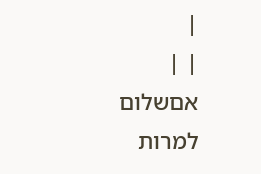|
| |
אםשלום למרות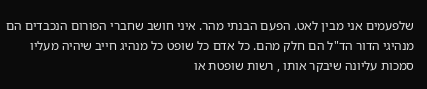שלפעמים אני מבין לאט. הפעם הבנתי מהר. איני חושב שחברי הפורום הנכבדים הם מנהיגי הדור הד"ל הם חלק מהם. כל אדם כל שופט כל מנהיג חייב שיהיה מעליו סמכות עליונה שיבקר אותו , רשות שופטת או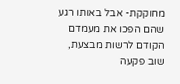מחוקקת- אבל באותו רגע שהם הפכו את מעמדם הקודם לרשות מבצעת, שוב פקעה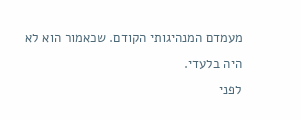מעמדם המנהיגותי הקודם. שכאמור הוא לא היה בלעדי.
לפני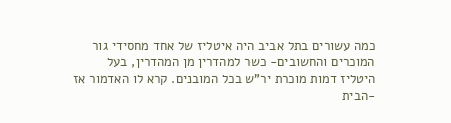כמה עשורים בתל אביב היה איטליז של אחד מחסידי גור המוכרים והחשובים- כשר למהדרין מן המהדרין, בעל היטליז דמות מוכרת יר"ש בכל המובנים. קרא לו האדמור אז -הבית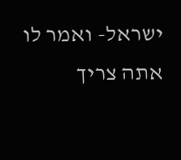ישראל- ואמר לו אתה צריך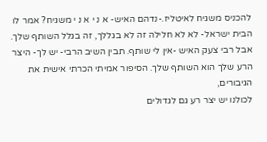להכניס משגיח לאיטליז.-נדהם האיש- א נ י א נ י משגיח? אמר לו הבית ישראל- לא לא חלילה זה לא בגללך, זה בגלל השותף שלך. אבל רבי צעק האיש -אין לי שותף. תבין השיב הרבי- יש לך- היצר הרע שלך הוא השותף שלך. הסיפור אמיתי הכרתי אישית את הגיבורים,
לכולנו יש יצר רע גם לגדולים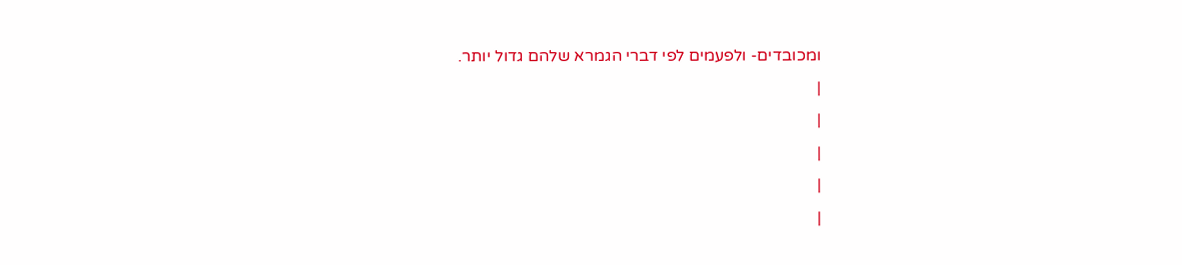ומכובדים- ולפעמים לפי דברי הגמרא שלהם גדול יותר.
|
|
|
|
|